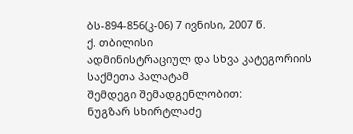ბს-894-856(კ-06) 7 ივნისი, 2007 წ.
ქ. თბილისი
ადმინისტრაციულ და სხვა კატეგორიის საქმეთა პალატამ
შემდეგი შემადგენლობით:
ნუგზარ სხირტლაძე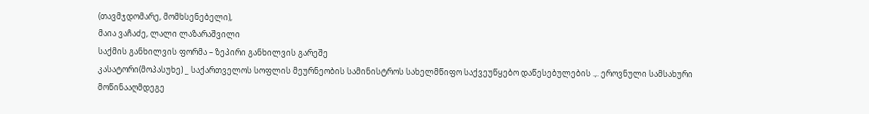(თავმჯდომარე, მომხსენებელი),
მაია ვაჩაძე, ლალი ლაზარაშვილი
საქმის განხილვის ფორმა – ზეპირი განხილვის გარეშე
კასატორი(მოპასუხე) _ საქართველოს სოფლის მეურნეობის სამინისტროს სახელმწიფო საქვეუწყებო დაწესებულების .,. ეროვნული სამსახური
მოწინააღმდეგე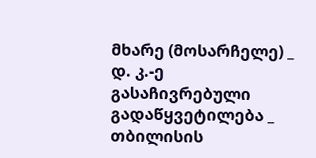მხარე (მოსარჩელე) _ დ. კ.-ე
გასაჩივრებული გადაწყვეტილება _ თბილისის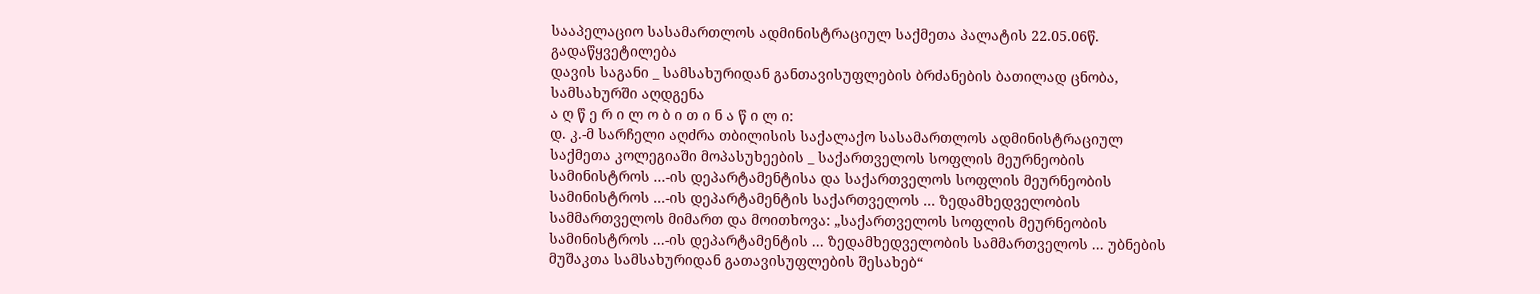სააპელაციო სასამართლოს ადმინისტრაციულ საქმეთა პალატის 22.05.06წ. გადაწყვეტილება
დავის საგანი _ სამსახურიდან განთავისუფლების ბრძანების ბათილად ცნობა, სამსახურში აღდგენა
ა ღ წ ე რ ი ლ ო ბ ი თ ი ნ ა წ ი ლ ი:
დ. კ.-მ სარჩელი აღძრა თბილისის საქალაქო სასამართლოს ადმინისტრაციულ საქმეთა კოლეგიაში მოპასუხეების _ საქართველოს სოფლის მეურნეობის სამინისტროს ...-ის დეპარტამენტისა და საქართველოს სოფლის მეურნეობის სამინისტროს ...-ის დეპარტამენტის საქართველოს ... ზედამხედველობის სამმართველოს მიმართ და მოითხოვა: „საქართველოს სოფლის მეურნეობის სამინისტროს ...-ის დეპარტამენტის ... ზედამხედველობის სამმართველოს ... უბნების მუშაკთა სამსახურიდან გათავისუფლების შესახებ“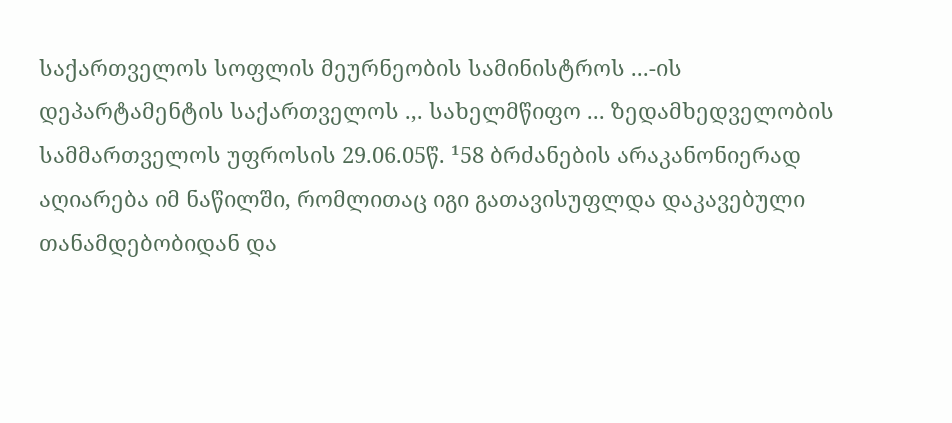საქართველოს სოფლის მეურნეობის სამინისტროს ...-ის დეპარტამენტის საქართველოს .,. სახელმწიფო ... ზედამხედველობის სამმართველოს უფროსის 29.06.05წ. ¹58 ბრძანების არაკანონიერად აღიარება იმ ნაწილში, რომლითაც იგი გათავისუფლდა დაკავებული თანამდებობიდან და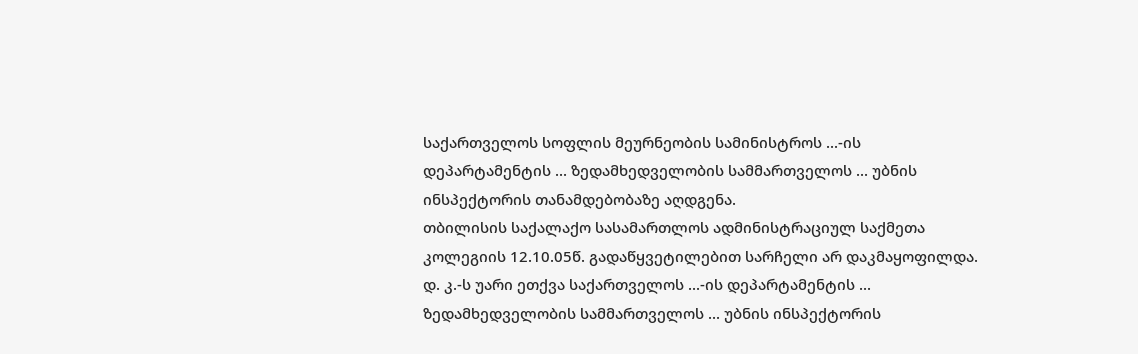საქართველოს სოფლის მეურნეობის სამინისტროს ...-ის დეპარტამენტის ... ზედამხედველობის სამმართველოს ... უბნის ინსპექტორის თანამდებობაზე აღდგენა.
თბილისის საქალაქო სასამართლოს ადმინისტრაციულ საქმეთა კოლეგიის 12.10.05წ. გადაწყვეტილებით სარჩელი არ დაკმაყოფილდა. დ. კ.-ს უარი ეთქვა საქართველოს ...-ის დეპარტამენტის ... ზედამხედველობის სამმართველოს ... უბნის ინსპექტორის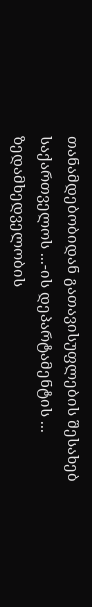თანამდებობიდან გათავისუფლების შესახებ საქართველოს ...-ის დეპარტამენტის ... ზედამხედველობის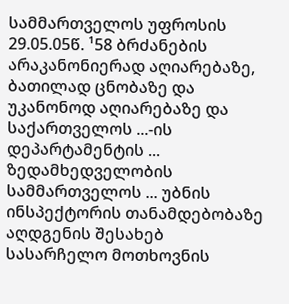სამმართველოს უფროსის 29.05.05წ. ¹58 ბრძანების არაკანონიერად აღიარებაზე, ბათილად ცნობაზე და უკანონოდ აღიარებაზე და საქართველოს ...-ის დეპარტამენტის ... ზედამხედველობის სამმართველოს ... უბნის ინსპექტორის თანამდებობაზე აღდგენის შესახებ სასარჩელო მოთხოვნის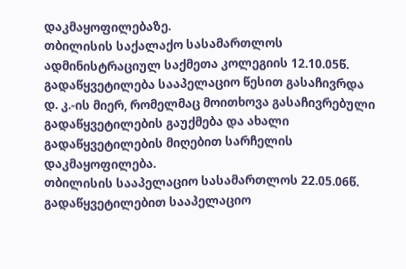დაკმაყოფილებაზე.
თბილისის საქალაქო სასამართლოს ადმინისტრაციულ საქმეთა კოლეგიის 12.10.05წ. გადაწყვეტილება სააპელაციო წესით გასაჩივრდა დ. კ.-ის მიერ, რომელმაც მოითხოვა გასაჩივრებული გადაწყვეტილების გაუქმება და ახალი გადაწყვეტილების მიღებით სარჩელის დაკმაყოფილება.
თბილისის სააპელაციო სასამართლოს 22.05.06წ. გადაწყვეტილებით სააპელაციო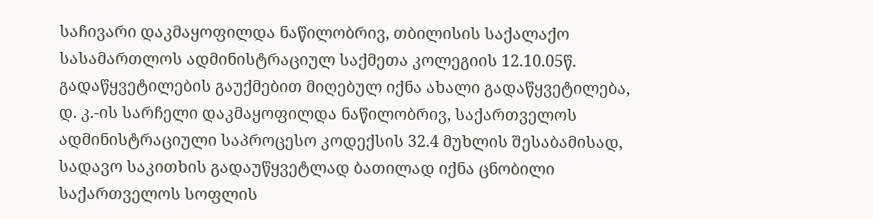საჩივარი დაკმაყოფილდა ნაწილობრივ, თბილისის საქალაქო სასამართლოს ადმინისტრაციულ საქმეთა კოლეგიის 12.10.05წ. გადაწყვეტილების გაუქმებით მიღებულ იქნა ახალი გადაწყვეტილება, დ. კ.-ის სარჩელი დაკმაყოფილდა ნაწილობრივ, საქართველოს ადმინისტრაციული საპროცესო კოდექსის 32.4 მუხლის შესაბამისად, სადავო საკითხის გადაუწყვეტლად ბათილად იქნა ცნობილი საქართველოს სოფლის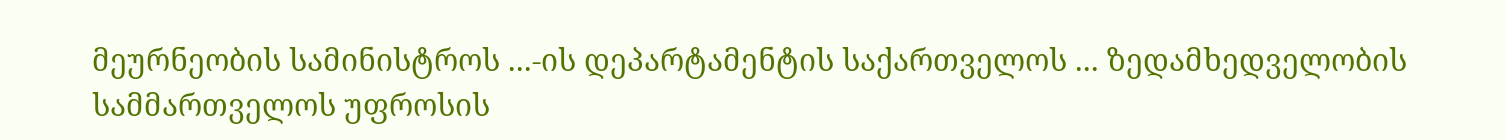მეურნეობის სამინისტროს ...-ის დეპარტამენტის საქართველოს ... ზედამხედველობის სამმართველოს უფროსის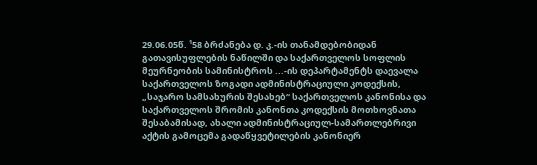29.06.05წ. ¹58 ბრძანება დ. კ.-ის თანამდებობიდან გათავისუფლების ნაწილში და საქართველოს სოფლის მეურნეობის სამინისტროს ...-ის დეპარტამენტს დაევალა საქართველოს ზოგადი ადმინისტრაციული კოდექსის, „საჯარო სამსახურის შესახებ“ საქართველოს კანონისა და საქართველოს შრომის კანონთა კოდექსის მოთხოვნათა შესაბამისად, ახალი ადმინისტრაციულ-სამართლებრივი აქტის გამოცემა გადაწყვეტილების კანონიერ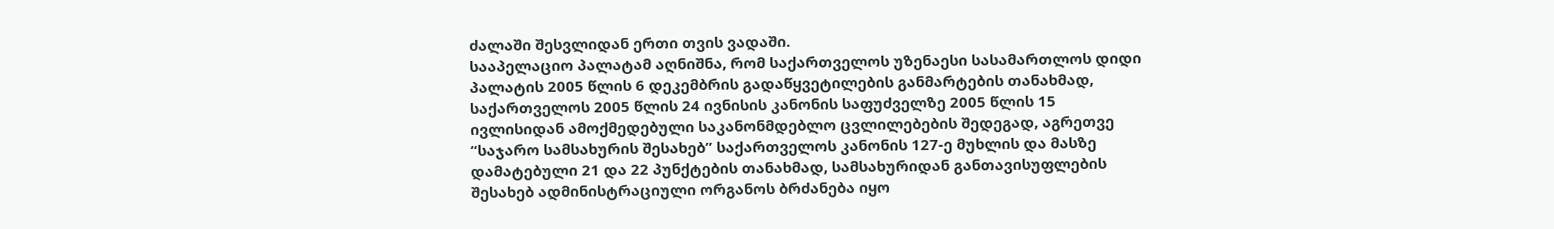ძალაში შესვლიდან ერთი თვის ვადაში.
სააპელაციო პალატამ აღნიშნა, რომ საქართველოს უზენაესი სასამართლოს დიდი პალატის 2005 წლის 6 დეკემბრის გადაწყვეტილების განმარტების თანახმად, საქართველოს 2005 წლის 24 ივნისის კანონის საფუძველზე 2005 წლის 15 ივლისიდან ამოქმედებული საკანონმდებლო ცვლილებების შედეგად, აგრეთვე “საჯარო სამსახურის შესახებ” საქართველოს კანონის 127-ე მუხლის და მასზე დამატებული 21 და 22 პუნქტების თანახმად, სამსახურიდან განთავისუფლების შესახებ ადმინისტრაციული ორგანოს ბრძანება იყო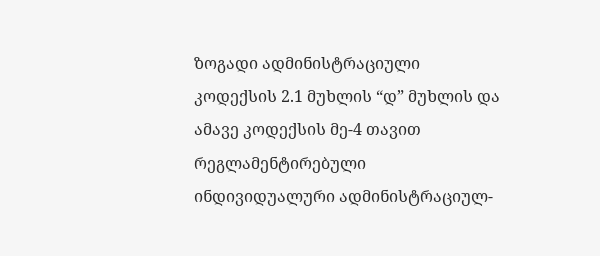ზოგადი ადმინისტრაციული კოდექსის 2.1 მუხლის “დ” მუხლის და ამავე კოდექსის მე-4 თავით რეგლამენტირებული ინდივიდუალური ადმინისტრაციულ-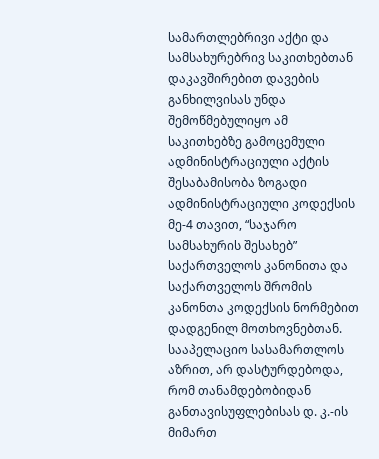სამართლებრივი აქტი და სამსახურებრივ საკითხებთან დაკავშირებით დავების განხილვისას უნდა შემოწმებულიყო ამ საკითხებზე გამოცემული ადმინისტრაციული აქტის შესაბამისობა ზოგადი ადმინისტრაციული კოდექსის მე-4 თავით, “საჯარო სამსახურის შესახებ” საქართველოს კანონითა და საქართველოს შრომის კანონთა კოდექსის ნორმებით დადგენილ მოთხოვნებთან.
სააპელაციო სასამართლოს აზრით, არ დასტურდებოდა, რომ თანამდებობიდან განთავისუფლებისას დ. კ.-ის მიმართ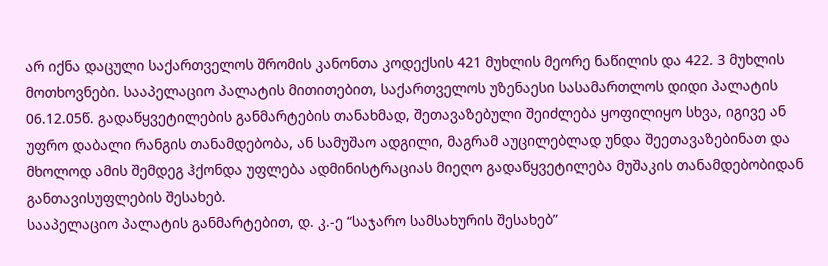არ იქნა დაცული საქართველოს შრომის კანონთა კოდექსის 421 მუხლის მეორე ნაწილის და 422. 3 მუხლის მოთხოვნები. სააპელაციო პალატის მითითებით, საქართველოს უზენაესი სასამართლოს დიდი პალატის 06.12.05წ. გადაწყვეტილების განმარტების თანახმად, შეთავაზებული შეიძლება ყოფილიყო სხვა, იგივე ან უფრო დაბალი რანგის თანამდებობა, ან სამუშაო ადგილი, მაგრამ აუცილებლად უნდა შეეთავაზებინათ და მხოლოდ ამის შემდეგ ჰქონდა უფლება ადმინისტრაციას მიეღო გადაწყვეტილება მუშაკის თანამდებობიდან განთავისუფლების შესახებ.
სააპელაციო პალატის განმარტებით, დ. კ.-ე “საჯარო სამსახურის შესახებ”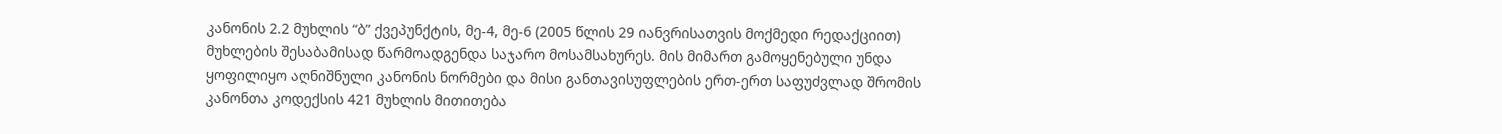კანონის 2.2 მუხლის “ბ” ქვეპუნქტის, მე-4, მე-6 (2005 წლის 29 იანვრისათვის მოქმედი რედაქციით) მუხლების შესაბამისად წარმოადგენდა საჯარო მოსამსახურეს. მის მიმართ გამოყენებული უნდა ყოფილიყო აღნიშნული კანონის ნორმები და მისი განთავისუფლების ერთ-ერთ საფუძვლად შრომის კანონთა კოდექსის 421 მუხლის მითითება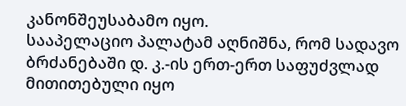კანონშეუსაბამო იყო.
სააპელაციო პალატამ აღნიშნა, რომ სადავო ბრძანებაში დ. კ.-ის ერთ-ერთ საფუძვლად მითითებული იყო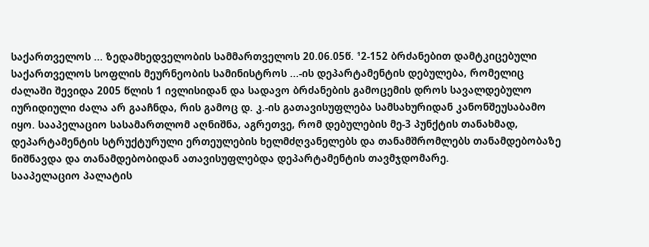საქართველოს ... ზედამხედველობის სამმართველოს 20.06.05წ. ¹2-152 ბრძანებით დამტკიცებული საქართველოს სოფლის მეურნეობის სამინისტროს ...-ის დეპარტამენტის დებულება, რომელიც ძალაში შევიდა 2005 წლის 1 ივლისიდან და სადავო ბრძანების გამოცემის დროს სავალდებულო იურიდიული ძალა არ გააჩნდა, რის გამოც დ. კ.-ის გათავისუფლება სამსახურიდან კანონშეუსაბამო იყო. სააპელაციო სასამართლომ აღნიშნა, აგრეთვე, რომ დებულების მე-3 პუნქტის თანახმად, დეპარტამენტის სტრუქტურული ერთეულების ხელმძღვანელებს და თანამშრომლებს თანამდებობაზე ნიშნავდა და თანამდებობიდან ათავისუფლებდა დეპარტამენტის თავმჯდომარე.
სააპელაციო პალატის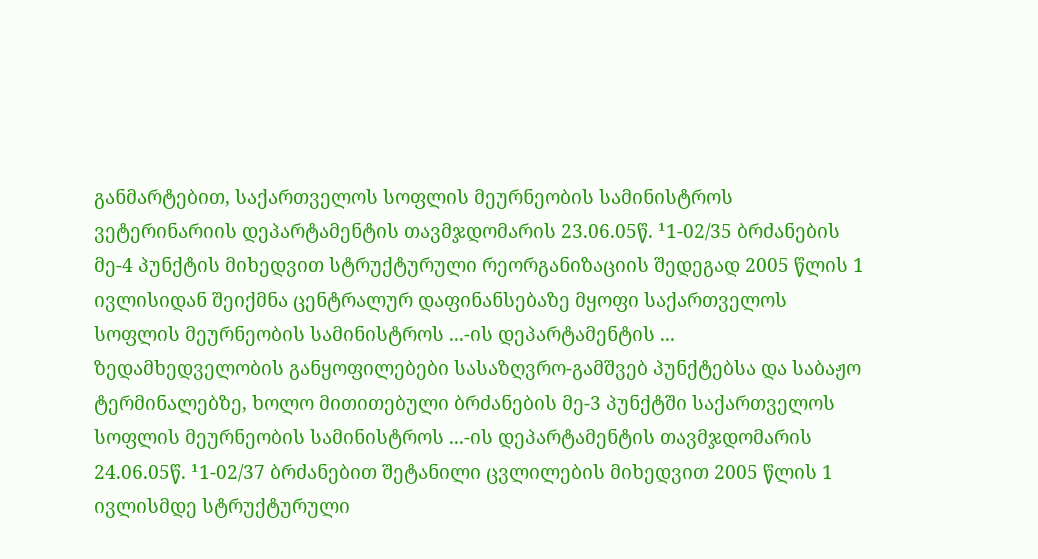განმარტებით, საქართველოს სოფლის მეურნეობის სამინისტროს ვეტერინარიის დეპარტამენტის თავმჯდომარის 23.06.05წ. ¹1-02/35 ბრძანების მე-4 პუნქტის მიხედვით სტრუქტურული რეორგანიზაციის შედეგად 2005 წლის 1 ივლისიდან შეიქმნა ცენტრალურ დაფინანსებაზე მყოფი საქართველოს სოფლის მეურნეობის სამინისტროს ...-ის დეპარტამენტის ... ზედამხედველობის განყოფილებები სასაზღვრო-გამშვებ პუნქტებსა და საბაჟო ტერმინალებზე, ხოლო მითითებული ბრძანების მე-3 პუნქტში საქართველოს სოფლის მეურნეობის სამინისტროს ...-ის დეპარტამენტის თავმჯდომარის 24.06.05წ. ¹1-02/37 ბრძანებით შეტანილი ცვლილების მიხედვით 2005 წლის 1 ივლისმდე სტრუქტურული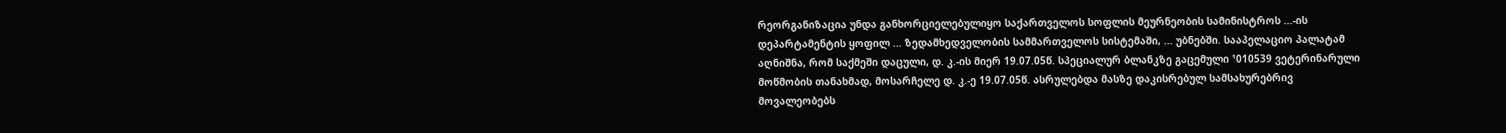რეორგანიზაცია უნდა განხორციელებულიყო საქართველოს სოფლის მეურნეობის სამინისტროს ...-ის დეპარტამენტის ყოფილ ... ზედამხედველობის სამმართველოს სისტემაში, ... უბნებში. სააპელაციო პალატამ აღნიშნა, რომ საქმეში დაცული, დ. კ.-ის მიერ 19.07.05წ. სპეციალურ ბლანკზე გაცემული ¹010539 ვეტერინარული მოწმობის თანახმად, მოსარჩელე დ. კ.-ე 19.07.05წ. ასრულებდა მასზე დაკისრებულ სამსახურებრივ მოვალეობებს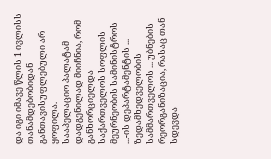და იგი იმავე წლის 1 ივლისს თანამდებობიდან განთავისუფლებული არ ყოფილა.
სააპელაციო პალატამ დადგენილად მიიჩნია, რომ განხორციელდა საქართველოს სოფლის მეურნეობის სამინისტროს ...-ის დეპარტამენტის ... ზედამხედველობის სამმართველოს ... უბნების რეორგანიზაცია, რასაც თან სდევდა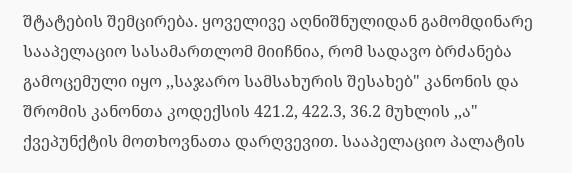შტატების შემცირება. ყოველივე აღნიშნულიდან გამომდინარე სააპელაციო სასამართლომ მიიჩნია, რომ სადავო ბრძანება გამოცემული იყო ,,საჯარო სამსახურის შესახებ" კანონის და შრომის კანონთა კოდექსის 421.2, 422.3, 36.2 მუხლის ,,ა" ქვეპუნქტის მოთხოვნათა დარღვევით. სააპელაციო პალატის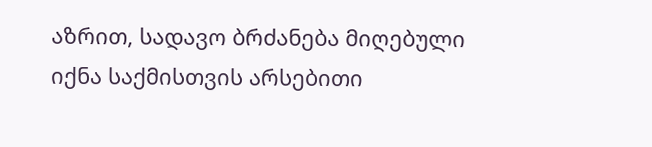აზრით, სადავო ბრძანება მიღებული იქნა საქმისთვის არსებითი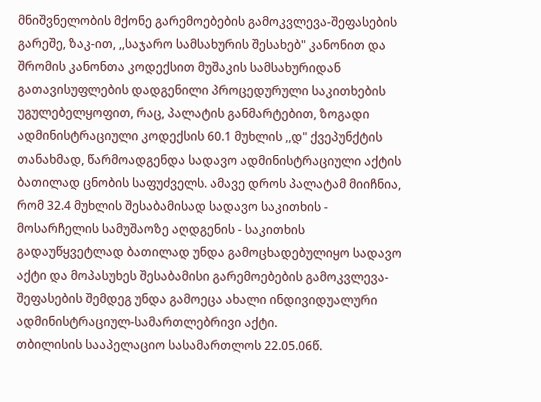მნიშვნელობის მქონე გარემოებების გამოკვლევა-შეფასების გარეშე, ზაკ-ით, ,,საჯარო სამსახურის შესახებ" კანონით და შრომის კანონთა კოდექსით მუშაკის სამსახურიდან გათავისუფლების დადგენილი პროცედურული საკითხების უგულებელყოფით, რაც, პალატის განმარტებით, ზოგადი ადმინისტრაციული კოდექსის 60.1 მუხლის ,,დ" ქვეპუნქტის თანახმად, წარმოადგენდა სადავო ადმინისტრაციული აქტის ბათილად ცნობის საფუძველს. ამავე დროს პალატამ მიიჩნია, რომ 32.4 მუხლის შესაბამისად სადავო საკითხის - მოსარჩელის სამუშაოზე აღდგენის - საკითხის გადაუწყვეტლად ბათილად უნდა გამოცხადებულიყო სადავო აქტი და მოპასუხეს შესაბამისი გარემოებების გამოკვლევა-შეფასების შემდეგ უნდა გამოეცა ახალი ინდივიდუალური ადმინისტრაციულ-სამართლებრივი აქტი.
თბილისის სააპელაციო სასამართლოს 22.05.06წ.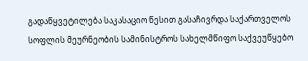გადაწყვეტილება საკასაციო წესით გასაჩივრდა საქართველოს სოფლის მეურნეობის სამინისტროს სახელმწიფო საქვეუწყებო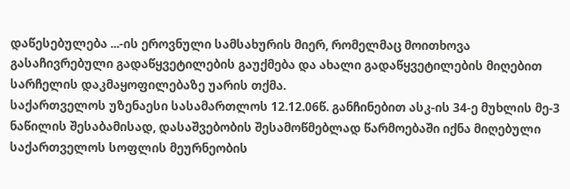დაწესებულება ...-ის ეროვნული სამსახურის მიერ, რომელმაც მოითხოვა გასაჩივრებული გადაწყვეტილების გაუქმება და ახალი გადაწყვეტილების მიღებით სარჩელის დაკმაყოფილებაზე უარის თქმა.
საქართველოს უზენაესი სასამართლოს 12.12.06წ. განჩინებით ასკ-ის 34-ე მუხლის მე-3 ნაწილის შესაბამისად, დასაშვებობის შესამოწმებლად წარმოებაში იქნა მიღებული საქართველოს სოფლის მეურნეობის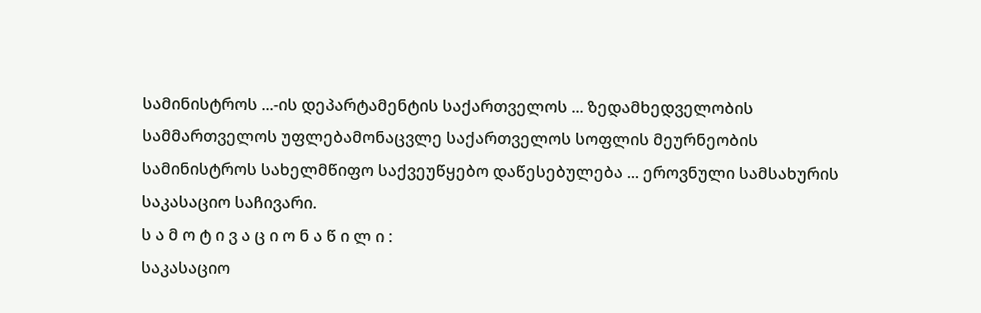სამინისტროს ...-ის დეპარტამენტის საქართველოს ... ზედამხედველობის სამმართველოს უფლებამონაცვლე საქართველოს სოფლის მეურნეობის სამინისტროს სახელმწიფო საქვეუწყებო დაწესებულება ... ეროვნული სამსახურის საკასაციო საჩივარი.
ს ა მ ო ტ ი ვ ა ც ი ო ნ ა წ ი ლ ი :
საკასაციო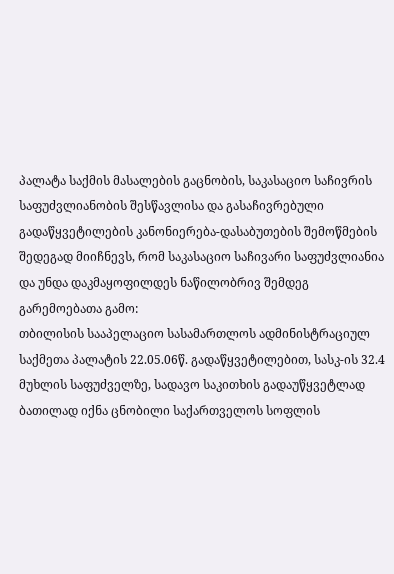პალატა საქმის მასალების გაცნობის, საკასაციო საჩივრის საფუძვლიანობის შესწავლისა და გასაჩივრებული გადაწყვეტილების კანონიერება-დასაბუთების შემოწმების შედეგად მიიჩნევს, რომ საკასაციო საჩივარი საფუძვლიანია და უნდა დაკმაყოფილდეს ნაწილობრივ შემდეგ გარემოებათა გამო:
თბილისის სააპელაციო სასამართლოს ადმინისტრაციულ საქმეთა პალატის 22.05.06წ. გადაწყვეტილებით, სასკ-ის 32.4 მუხლის საფუძველზე, სადავო საკითხის გადაუწყვეტლად ბათილად იქნა ცნობილი საქართველოს სოფლის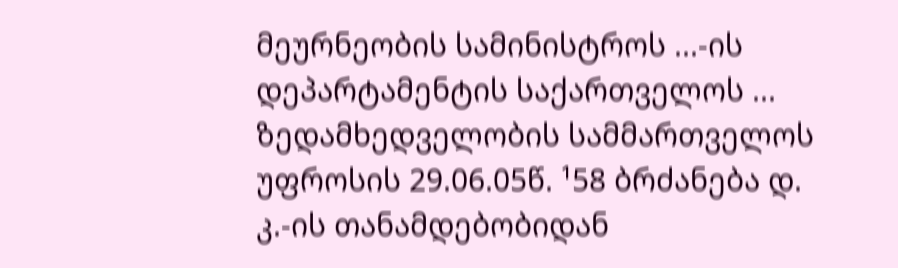მეურნეობის სამინისტროს ...-ის დეპარტამენტის საქართველოს ... ზედამხედველობის სამმართველოს უფროსის 29.06.05წ. ¹58 ბრძანება დ. კ.-ის თანამდებობიდან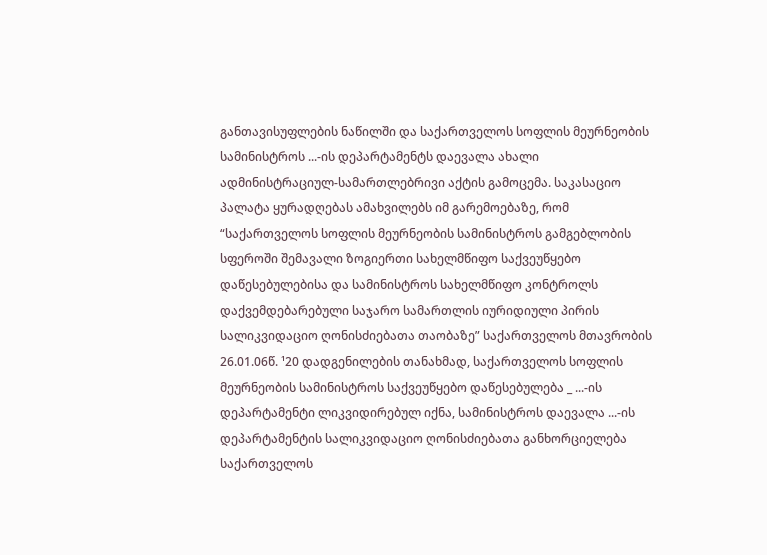განთავისუფლების ნაწილში და საქართველოს სოფლის მეურნეობის სამინისტროს ...-ის დეპარტამენტს დაევალა ახალი ადმინისტრაციულ-სამართლებრივი აქტის გამოცემა. საკასაციო პალატა ყურადღებას ამახვილებს იმ გარემოებაზე, რომ “საქართველოს სოფლის მეურნეობის სამინისტროს გამგებლობის სფეროში შემავალი ზოგიერთი სახელმწიფო საქვეუწყებო დაწესებულებისა და სამინისტროს სახელმწიფო კონტროლს დაქვემდებარებული საჯარო სამართლის იურიდიული პირის სალიკვიდაციო ღონისძიებათა თაობაზე” საქართველოს მთავრობის 26.01.06წ. ¹20 დადგენილების თანახმად, საქართველოს სოფლის მეურნეობის სამინისტროს საქვეუწყებო დაწესებულება _ ...-ის დეპარტამენტი ლიკვიდირებულ იქნა, სამინისტროს დაევალა ...-ის დეპარტამენტის სალიკვიდაციო ღონისძიებათა განხორციელება საქართველოს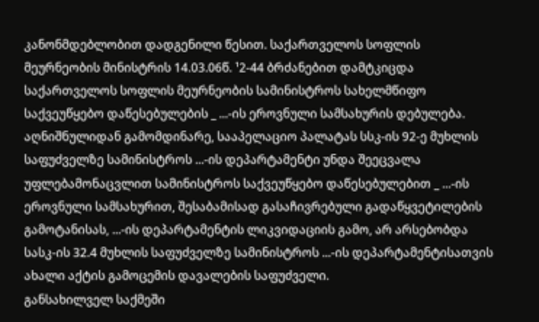კანონმდებლობით დადგენილი წესით. საქართველოს სოფლის მეურნეობის მინისტრის 14.03.06წ. ¹2-44 ბრძანებით დამტკიცდა საქართველოს სოფლის მეურნეობის სამინისტროს სახელმწიფო საქვეუწყებო დაწესებულების _ ...-ის ეროვნული სამსახურის დებულება. აღნიშნულიდან გამომდინარე, სააპელაციო პალატას სსკ-ის 92-ე მუხლის საფუძველზე სამინისტროს ...-ის დეპარტამენტი უნდა შეეცვალა უფლებამონაცვლით სამინისტროს საქვეუწყებო დაწესებულებით _ ...-ის ეროვნული სამსახურით, შესაბამისად გასაჩივრებული გადაწყვეტილების გამოტანისას, ...-ის დეპარტამენტის ლიკვიდაციის გამო, არ არსებობდა სასკ-ის 32.4 მუხლის საფუძველზე სამინისტროს ...-ის დეპარტამენტისათვის ახალი აქტის გამოცემის დავალების საფუძველი.
განსახილველ საქმეში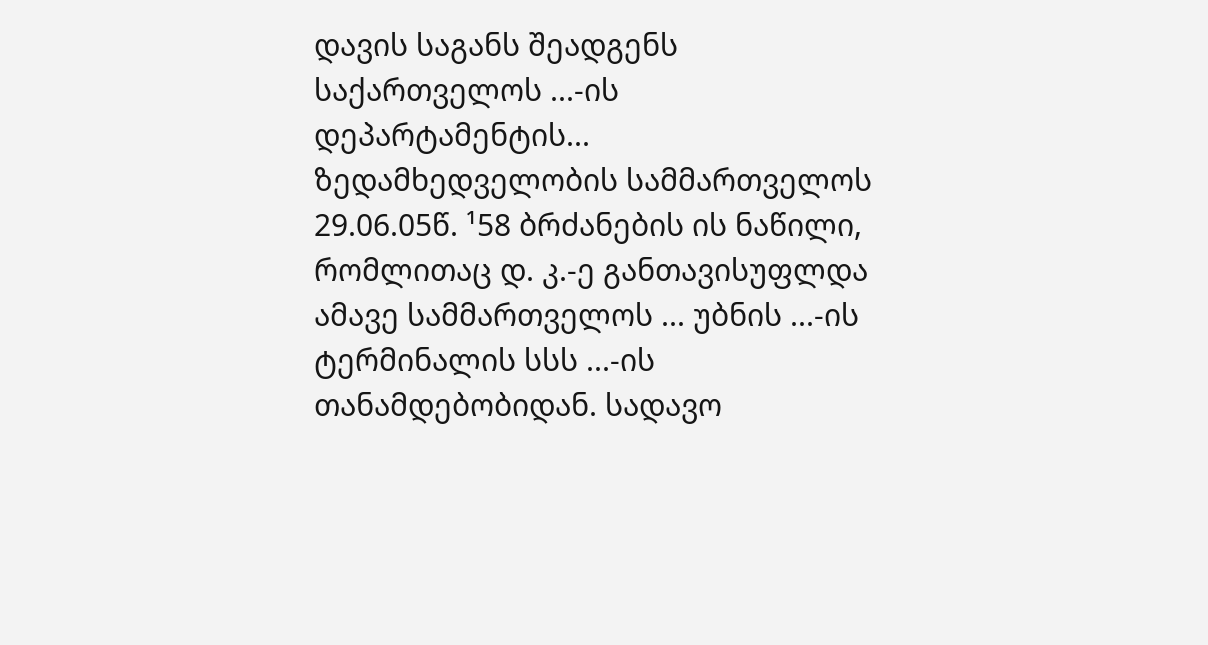დავის საგანს შეადგენს საქართველოს ...-ის დეპარტამენტის... ზედამხედველობის სამმართველოს 29.06.05წ. ¹58 ბრძანების ის ნაწილი, რომლითაც დ. კ.-ე განთავისუფლდა ამავე სამმართველოს ... უბნის ...-ის ტერმინალის სსს ...-ის თანამდებობიდან. სადავო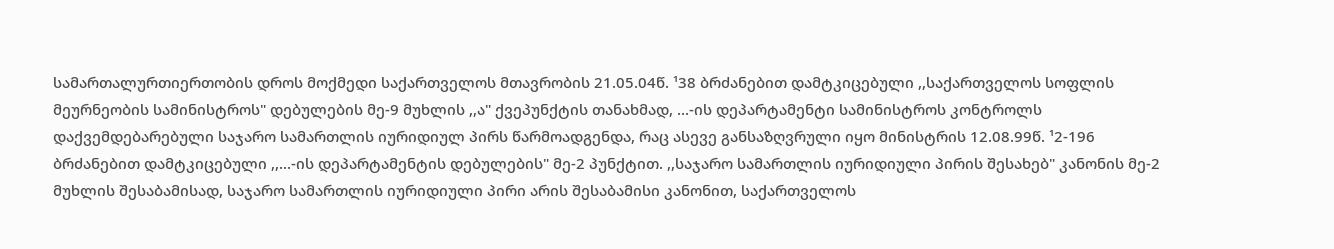სამართალურთიერთობის დროს მოქმედი საქართველოს მთავრობის 21.05.04წ. ¹38 ბრძანებით დამტკიცებული ,,საქართველოს სოფლის მეურნეობის სამინისტროს" დებულების მე-9 მუხლის ,,ა" ქვეპუნქტის თანახმად, ...-ის დეპარტამენტი სამინისტროს კონტროლს დაქვემდებარებული საჯარო სამართლის იურიდიულ პირს წარმოადგენდა, რაც ასევე განსაზღვრული იყო მინისტრის 12.08.99წ. ¹2-196 ბრძანებით დამტკიცებული ,,...-ის დეპარტამენტის დებულების" მე-2 პუნქტით. ,,საჯარო სამართლის იურიდიული პირის შესახებ" კანონის მე-2 მუხლის შესაბამისად, საჯარო სამართლის იურიდიული პირი არის შესაბამისი კანონით, საქართველოს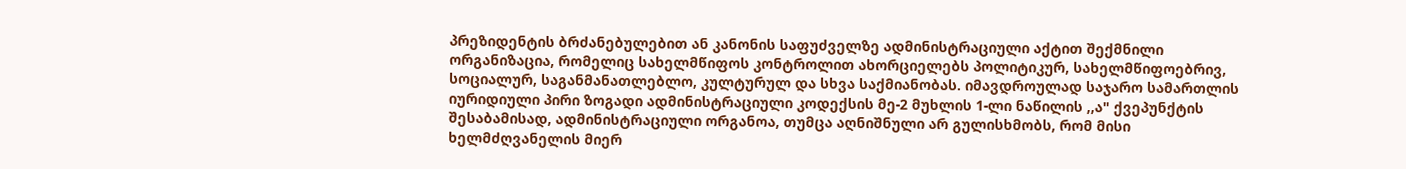პრეზიდენტის ბრძანებულებით ან კანონის საფუძველზე ადმინისტრაციული აქტით შექმნილი ორგანიზაცია, რომელიც სახელმწიფოს კონტროლით ახორციელებს პოლიტიკურ, სახელმწიფოებრივ, სოციალურ, საგანმანათლებლო, კულტურულ და სხვა საქმიანობას. იმავდროულად საჯარო სამართლის იურიდიული პირი ზოგადი ადმინისტრაციული კოდექსის მე-2 მუხლის 1-ლი ნაწილის ,,ა" ქვეპუნქტის შესაბამისად, ადმინისტრაციული ორგანოა, თუმცა აღნიშნული არ გულისხმობს, რომ მისი ხელმძღვანელის მიერ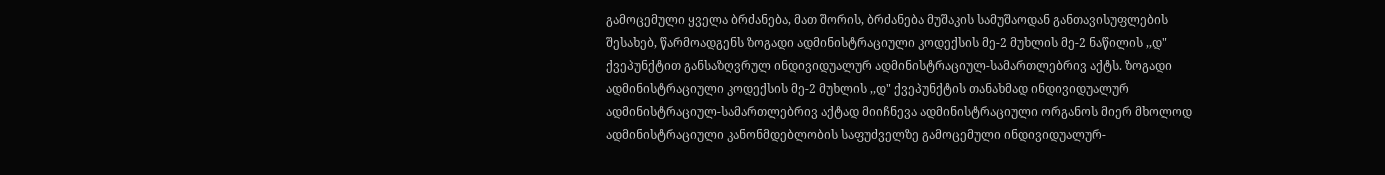გამოცემული ყველა ბრძანება, მათ შორის, ბრძანება მუშაკის სამუშაოდან განთავისუფლების შესახებ, წარმოადგენს ზოგადი ადმინისტრაციული კოდექსის მე-2 მუხლის მე-2 ნაწილის ,,დ" ქვეპუნქტით განსაზღვრულ ინდივიდუალურ ადმინისტრაციულ-სამართლებრივ აქტს. ზოგადი ადმინისტრაციული კოდექსის მე-2 მუხლის ,,დ" ქვეპუნქტის თანახმად ინდივიდუალურ ადმინისტრაციულ-სამართლებრივ აქტად მიიჩნევა ადმინისტრაციული ორგანოს მიერ მხოლოდ ადმინისტრაციული კანონმდებლობის საფუძველზე გამოცემული ინდივიდუალურ-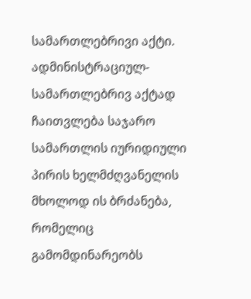სამართლებრივი აქტი. ადმინისტრაციულ-სამართლებრივ აქტად ჩაითვლება საჯარო სამართლის იურიდიული პირის ხელმძღვანელის მხოლოდ ის ბრძანება, რომელიც გამომდინარეობს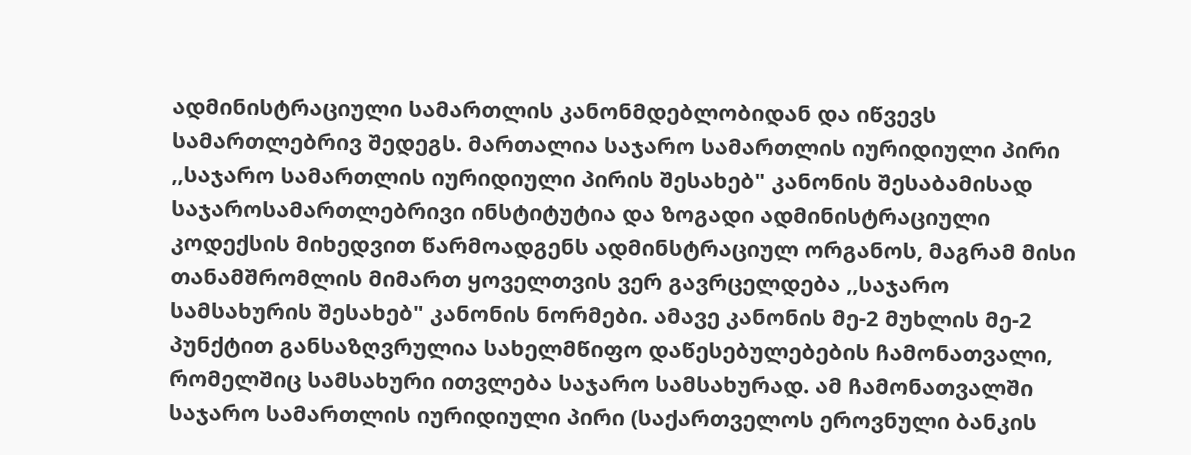ადმინისტრაციული სამართლის კანონმდებლობიდან და იწვევს სამართლებრივ შედეგს. მართალია საჯარო სამართლის იურიდიული პირი ,,საჯარო სამართლის იურიდიული პირის შესახებ" კანონის შესაბამისად საჯაროსამართლებრივი ინსტიტუტია და ზოგადი ადმინისტრაციული კოდექსის მიხედვით წარმოადგენს ადმინსტრაციულ ორგანოს, მაგრამ მისი თანამშრომლის მიმართ ყოველთვის ვერ გავრცელდება ,,საჯარო სამსახურის შესახებ" კანონის ნორმები. ამავე კანონის მე-2 მუხლის მე-2 პუნქტით განსაზღვრულია სახელმწიფო დაწესებულებების ჩამონათვალი, რომელშიც სამსახური ითვლება საჯარო სამსახურად. ამ ჩამონათვალში საჯარო სამართლის იურიდიული პირი (საქართველოს ეროვნული ბანკის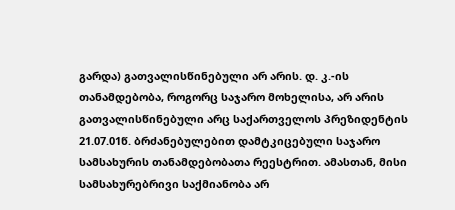გარდა) გათვალისწინებული არ არის. დ. კ.-ის თანამდებობა, როგორც საჯარო მოხელისა, არ არის გათვალისწინებული არც საქართველოს პრეზიდენტის 21.07.01წ. ბრძანებულებით დამტკიცებული საჯარო სამსახურის თანამდებობათა რეესტრით. ამასთან, მისი სამსახურებრივი საქმიანობა არ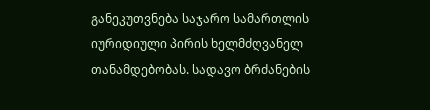განეკუთვნება საჯარო სამართლის იურიდიული პირის ხელმძღვანელ თანამდებობას. სადავო ბრძანების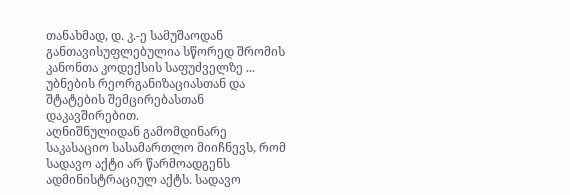თანახმად, დ. კ.-ე სამუშაოდან განთავისუფლებულია სწორედ შრომის კანონთა კოდექსის საფუძველზე ... უბნების რეორგანიზაციასთან და შტატების შემცირებასთან დაკავშირებით.
აღნიშნულიდან გამომდინარე საკასაციო სასამართლო მიიჩნევს, რომ სადავო აქტი არ წარმოადგენს ადმინისტრაციულ აქტს. სადავო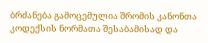ბრძანება გამოცემულია შრომის კანონთა კოდექსის ნორმათა შესაბამისად და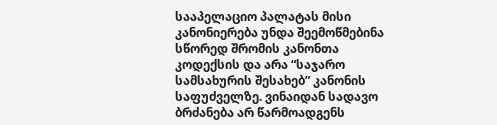სააპელაციო პალატას მისი კანონიერება უნდა შეემოწმებინა სწორედ შრომის კანონთა კოდექსის და არა “საჯარო სამსახურის შესახებ” კანონის საფუძველზე. ვინაიდან სადავო ბრძანება არ წარმოადგენს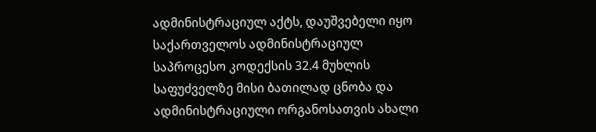ადმინისტრაციულ აქტს, დაუშვებელი იყო საქართველოს ადმინისტრაციულ საპროცესო კოდექსის 32.4 მუხლის საფუძველზე მისი ბათილად ცნობა და ადმინისტრაციული ორგანოსათვის ახალი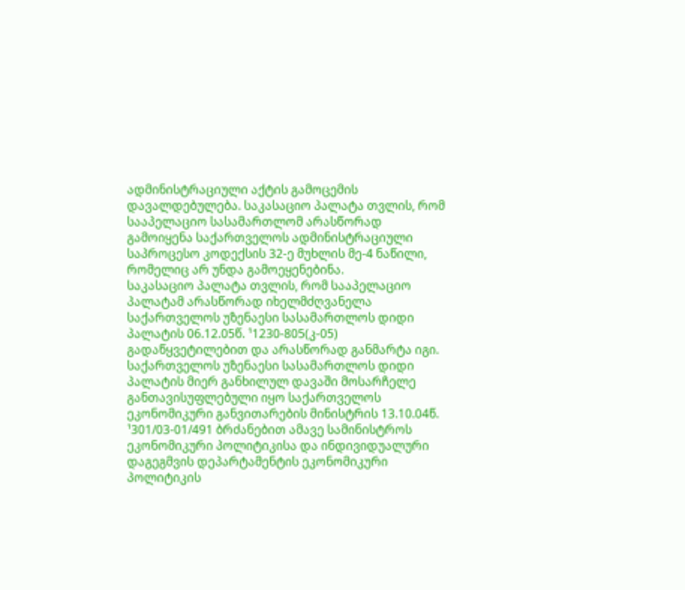ადმინისტრაციული აქტის გამოცემის დავალდებულება. საკასაციო პალატა თვლის, რომ სააპელაციო სასამართლომ არასწორად გამოიყენა საქართველოს ადმინისტრაციული საპროცესო კოდექსის 32-ე მუხლის მე-4 ნაწილი, რომელიც არ უნდა გამოეყენებინა.
საკასაციო პალატა თვლის, რომ სააპელაციო პალატამ არასწორად იხელმძღვანელა საქართველოს უზენაესი სასამართლოს დიდი პალატის 06.12.05წ. ¹1230-805(კ-05) გადაწყვეტილებით და არასწორად განმარტა იგი. საქართველოს უზენაესი სასამართლოს დიდი პალატის მიერ განხილულ დავაში მოსარჩელე განთავისუფლებული იყო საქართველოს ეკონომიკური განვითარების მინისტრის 13.10.04წ. ¹301/03-01/491 ბრძანებით ამავე სამინისტროს ეკონომიკური პოლიტიკისა და ინდივიდუალური დაგეგმვის დეპარტამენტის ეკონომიკური პოლიტიკის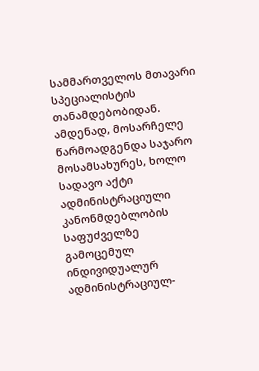სამმართველოს მთავარი სპეციალისტის თანამდებობიდან. ამდენად, მოსარჩელე წარმოადგენდა საჯარო მოსამსახურეს, ხოლო სადავო აქტი ადმინისტრაციული კანონმდებლობის საფუძველზე გამოცემულ ინდივიდუალურ ადმინისტრაციულ-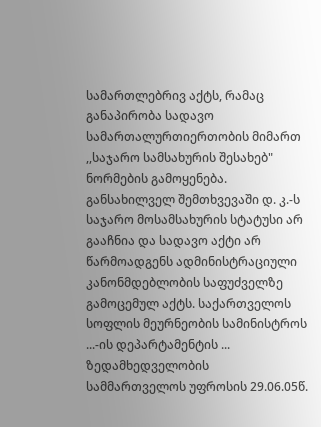სამართლებრივ აქტს, რამაც განაპირობა სადავო სამართალურთიერთობის მიმართ ,,საჯარო სამსახურის შესახებ" ნორმების გამოყენება. განსახილველ შემთხვევაში დ. კ.-ს საჯარო მოსამსახურის სტატუსი არ გააჩნია და სადავო აქტი არ წარმოადგენს ადმინისტრაციული კანონმდებლობის საფუძველზე გამოცემულ აქტს. საქართველოს სოფლის მეურნეობის სამინისტროს ...-ის დეპარტამენტის ... ზედამხედველობის სამმართველოს უფროსის 29.06.05წ.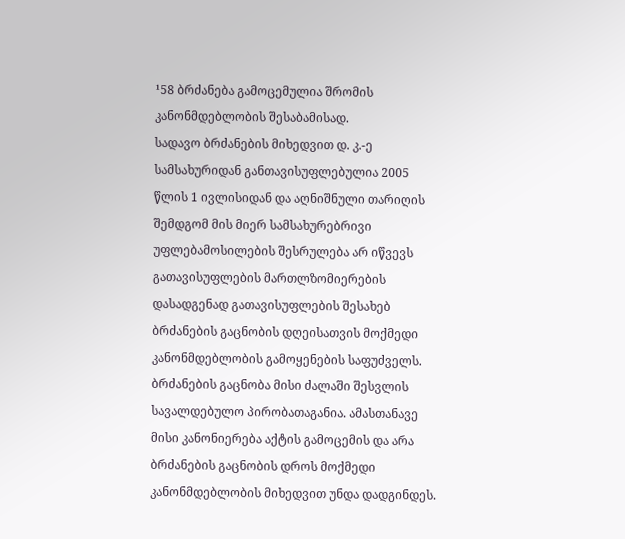¹58 ბრძანება გამოცემულია შრომის კანონმდებლობის შესაბამისად.
სადავო ბრძანების მიხედვით დ. კ.-ე სამსახურიდან განთავისუფლებულია 2005 წლის 1 ივლისიდან და აღნიშნული თარიღის შემდგომ მის მიერ სამსახურებრივი უფლებამოსილების შესრულება არ იწვევს გათავისუფლების მართლზომიერების დასადგენად გათავისუფლების შესახებ ბრძანების გაცნობის დღეისათვის მოქმედი კანონმდებლობის გამოყენების საფუძველს. ბრძანების გაცნობა მისი ძალაში შესვლის სავალდებულო პირობათაგანია. ამასთანავე მისი კანონიერება აქტის გამოცემის და არა ბრძანების გაცნობის დროს მოქმედი კანონმდებლობის მიხედვით უნდა დადგინდეს.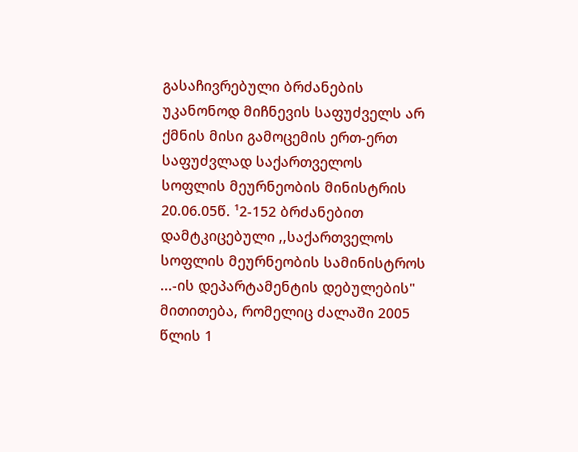გასაჩივრებული ბრძანების უკანონოდ მიჩნევის საფუძველს არ ქმნის მისი გამოცემის ერთ-ერთ საფუძვლად საქართველოს სოფლის მეურნეობის მინისტრის 20.06.05წ. ¹2-152 ბრძანებით დამტკიცებული ,,საქართველოს სოფლის მეურნეობის სამინისტროს ...-ის დეპარტამენტის დებულების" მითითება, რომელიც ძალაში 2005 წლის 1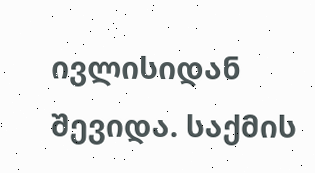ივლისიდან შევიდა. საქმის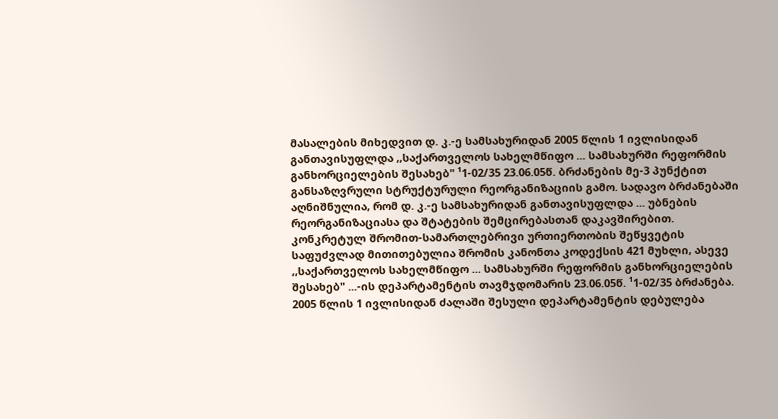მასალების მიხედვით დ. კ.-ე სამსახურიდან 2005 წლის 1 ივლისიდან განთავისუფლდა ,,საქართველოს სახელმწიფო ... სამსახურში რეფორმის განხორციელების შესახებ" ¹1-02/35 23.06.05წ. ბრძანების მე-3 პუნქტით განსაზღვრული სტრუქტურული რეორგანიზაციის გამო. სადავო ბრძანებაში აღნიშნულია, რომ დ. კ.-ე სამსახურიდან განთავისუფლდა ... უბნების რეორგანიზაციასა და შტატების შემცირებასთან დაკავშირებით. კონკრეტულ შრომით-სამართლებრივი ურთიერთობის შეწყვეტის საფუძვლად მითითებულია შრომის კანონთა კოდექსის 421 მუხლი, ასევე ,,საქართველოს სახელმწიფო ... სამსახურში რეფორმის განხორციელების შესახებ" ...-ის დეპარტამენტის თავმჯდომარის 23.06.05წ. ¹1-02/35 ბრძანება. 2005 წლის 1 ივლისიდან ძალაში შესული დეპარტამენტის დებულება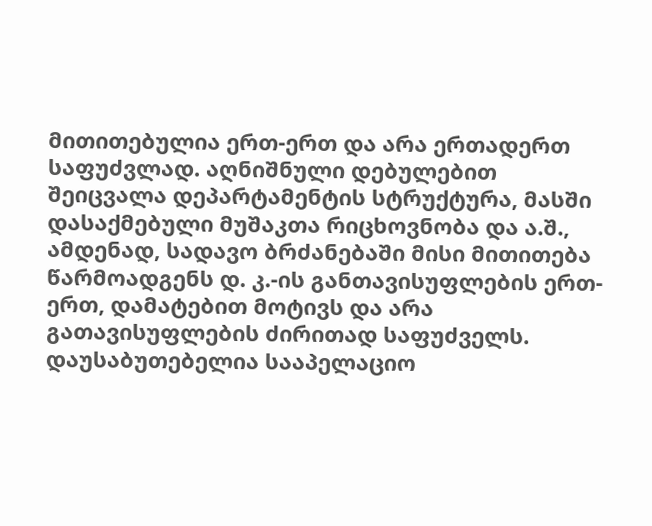მითითებულია ერთ-ერთ და არა ერთადერთ საფუძვლად. აღნიშნული დებულებით შეიცვალა დეპარტამენტის სტრუქტურა, მასში დასაქმებული მუშაკთა რიცხოვნობა და ა.შ., ამდენად, სადავო ბრძანებაში მისი მითითება წარმოადგენს დ. კ.-ის განთავისუფლების ერთ-ერთ, დამატებით მოტივს და არა გათავისუფლების ძირითად საფუძველს.
დაუსაბუთებელია სააპელაციო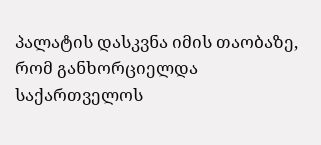პალატის დასკვნა იმის თაობაზე, რომ განხორციელდა საქართველოს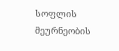სოფლის მეურნეობის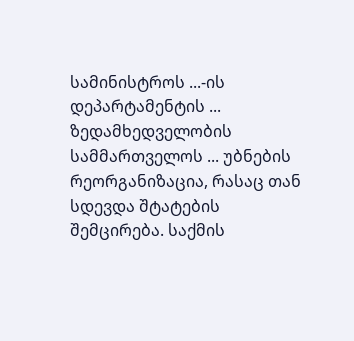სამინისტროს ...-ის დეპარტამენტის ... ზედამხედველობის სამმართველოს ... უბნების რეორგანიზაცია, რასაც თან სდევდა შტატების შემცირება. საქმის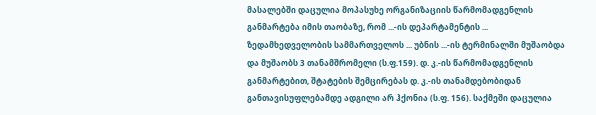მასალებში დაცულია მოპასუხე ორგანიზაციის წარმომადგენლის განმარტება იმის თაობაზე, რომ ...-ის დეპარტამენტის ... ზედამხედველობის სამმართველოს ... უბნის ...-ის ტერმინალში მუშაობდა და მუშაობს 3 თანამშრომელი (ს.ფ.159). დ. კ.-ის წარმომადგენლის განმარტებით, შტატების შემცირებას დ. კ.-ის თანამდებობიდან განთავისუფლებამდე ადგილი არ ჰქონია (ს.ფ. 156). საქმეში დაცულია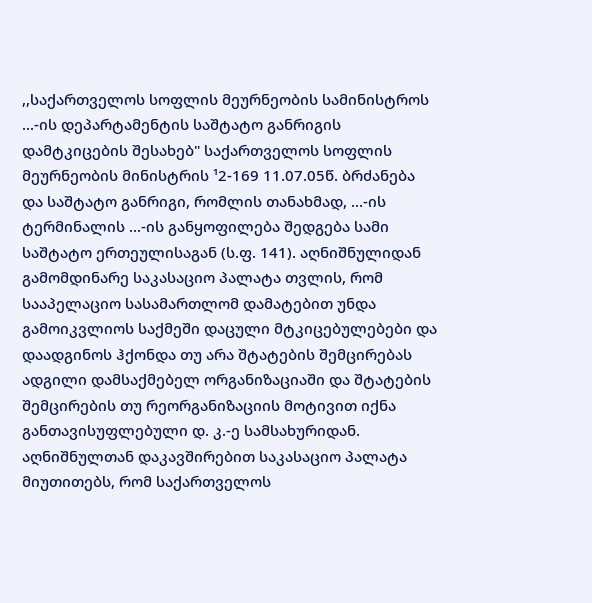,,საქართველოს სოფლის მეურნეობის სამინისტროს ...-ის დეპარტამენტის საშტატო განრიგის დამტკიცების შესახებ" საქართველოს სოფლის მეურნეობის მინისტრის ¹2-169 11.07.05წ. ბრძანება და საშტატო განრიგი, რომლის თანახმად, ...-ის ტერმინალის ...-ის განყოფილება შედგება სამი საშტატო ერთეულისაგან (ს.ფ. 141). აღნიშნულიდან გამომდინარე საკასაციო პალატა თვლის, რომ სააპელაციო სასამართლომ დამატებით უნდა გამოიკვლიოს საქმეში დაცული მტკიცებულებები და დაადგინოს ჰქონდა თუ არა შტატების შემცირებას ადგილი დამსაქმებელ ორგანიზაციაში და შტატების შემცირების თუ რეორგანიზაციის მოტივით იქნა განთავისუფლებული დ. კ.-ე სამსახურიდან. აღნიშნულთან დაკავშირებით საკასაციო პალატა მიუთითებს, რომ საქართველოს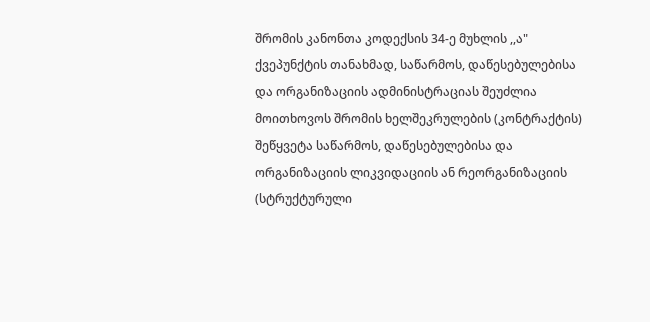შრომის კანონთა კოდექსის 34-ე მუხლის ,,ა" ქვეპუნქტის თანახმად, საწარმოს, დაწესებულებისა და ორგანიზაციის ადმინისტრაციას შეუძლია მოითხოვოს შრომის ხელშეკრულების (კონტრაქტის) შეწყვეტა საწარმოს, დაწესებულებისა და ორგანიზაციის ლიკვიდაციის ან რეორგანიზაციის (სტრუქტურული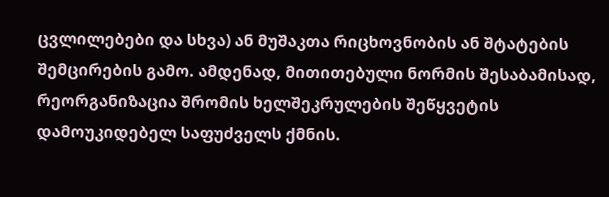ცვლილებები და სხვა) ან მუშაკთა რიცხოვნობის ან შტატების შემცირების გამო. ამდენად, მითითებული ნორმის შესაბამისად, რეორგანიზაცია შრომის ხელშეკრულების შეწყვეტის დამოუკიდებელ საფუძველს ქმნის.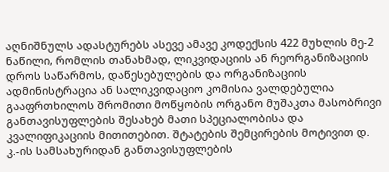აღნიშნულს ადასტურებს ასევე ამავე კოდექსის 422 მუხლის მე-2 ნაწილი, რომლის თანახმად, ლიკვიდაციის ან რეორგანიზაციის დროს საწარმოს, დაწესებულების და ორგანიზაციის ადმინისტრაცია ან სალიკვიდაციო კომისია ვალდებულია გააფრთხილოს შრომითი მოწყობის ორგანო მუშაკთა მასობრივი განთავისუფლების შესახებ მათი სპეციალობისა და კვალიფიკაციის მითითებით. შტატების შემცირების მოტივით დ. კ.-ის სამსახურიდან განთავისუფლების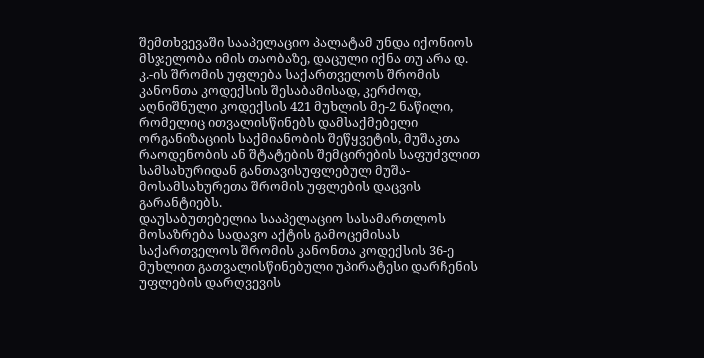შემთხვევაში სააპელაციო პალატამ უნდა იქონიოს მსჯელობა იმის თაობაზე, დაცული იქნა თუ არა დ. კ.-ის შრომის უფლება საქართველოს შრომის კანონთა კოდექსის შესაბამისად, კერძოდ, აღნიშნული კოდექსის 421 მუხლის მე-2 ნაწილი, რომელიც ითვალისწინებს დამსაქმებელი ორგანიზაციის საქმიანობის შეწყვეტის, მუშაკთა რაოდენობის ან შტატების შემცირების საფუძვლით სამსახურიდან განთავისუფლებულ მუშა-მოსამსახურეთა შრომის უფლების დაცვის გარანტიებს.
დაუსაბუთებელია სააპელაციო სასამართლოს მოსაზრება სადავო აქტის გამოცემისას საქართველოს შრომის კანონთა კოდექსის 36-ე მუხლით გათვალისწინებული უპირატესი დარჩენის უფლების დარღვევის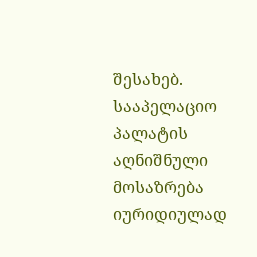შესახებ. სააპელაციო პალატის აღნიშნული მოსაზრება იურიდიულად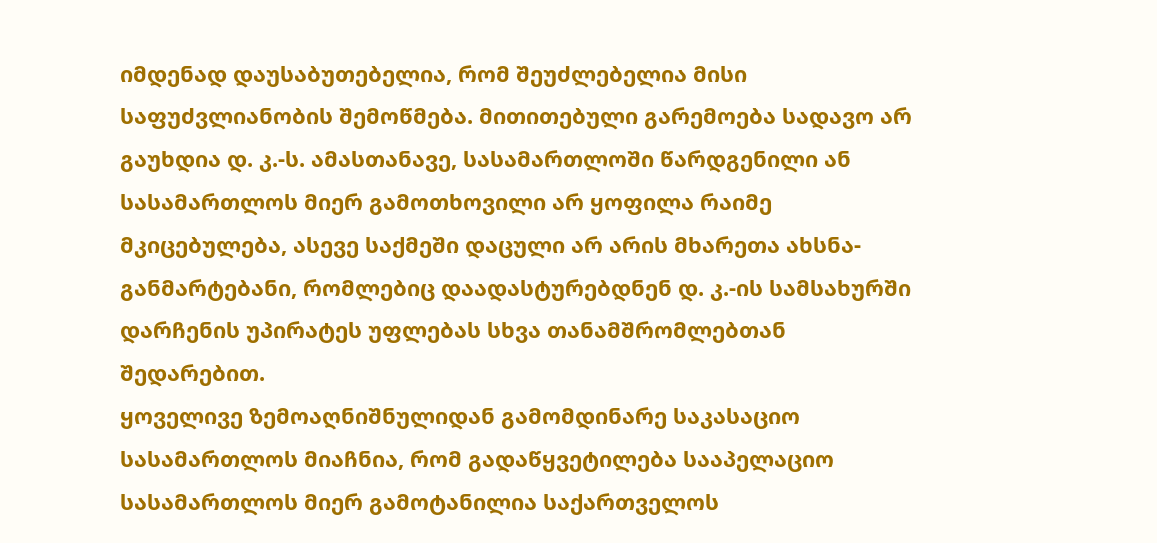იმდენად დაუსაბუთებელია, რომ შეუძლებელია მისი საფუძვლიანობის შემოწმება. მითითებული გარემოება სადავო არ გაუხდია დ. კ.-ს. ამასთანავე, სასამართლოში წარდგენილი ან სასამართლოს მიერ გამოთხოვილი არ ყოფილა რაიმე მკიცებულება, ასევე საქმეში დაცული არ არის მხარეთა ახსნა-განმარტებანი, რომლებიც დაადასტურებდნენ დ. კ.-ის სამსახურში დარჩენის უპირატეს უფლებას სხვა თანამშრომლებთან შედარებით.
ყოველივე ზემოაღნიშნულიდან გამომდინარე საკასაციო სასამართლოს მიაჩნია, რომ გადაწყვეტილება სააპელაციო სასამართლოს მიერ გამოტანილია საქართველოს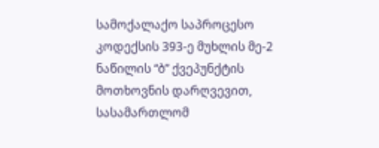სამოქალაქო საპროცესო კოდექსის 393-ე მუხლის მე-2 ნაწილის “ბ” ქვეპუნქტის მოთხოვნის დარღვევით, სასამართლომ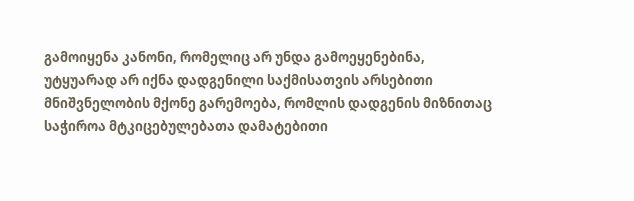გამოიყენა კანონი, რომელიც არ უნდა გამოეყენებინა, უტყუარად არ იქნა დადგენილი საქმისათვის არსებითი მნიშვნელობის მქონე გარემოება, რომლის დადგენის მიზნითაც საჭიროა მტკიცებულებათა დამატებითი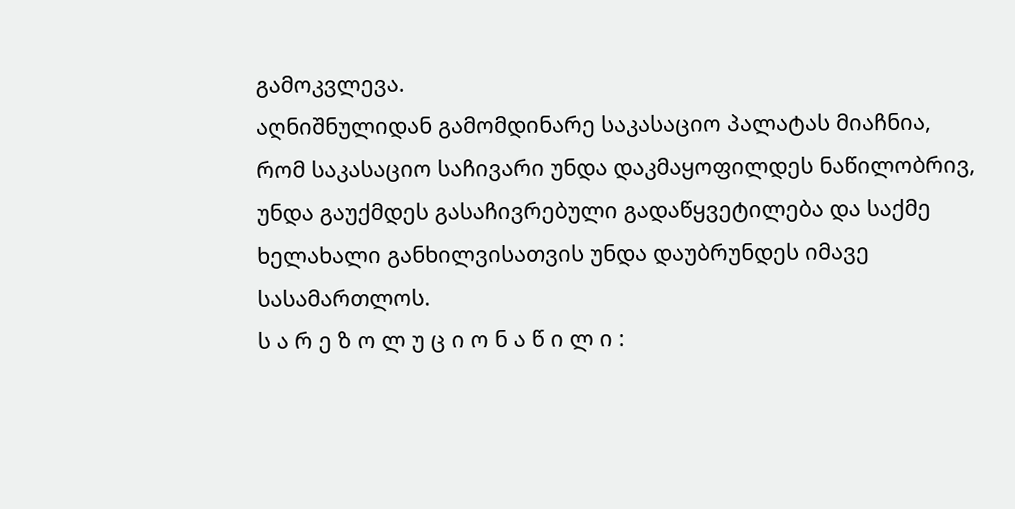გამოკვლევა.
აღნიშნულიდან გამომდინარე საკასაციო პალატას მიაჩნია, რომ საკასაციო საჩივარი უნდა დაკმაყოფილდეს ნაწილობრივ, უნდა გაუქმდეს გასაჩივრებული გადაწყვეტილება და საქმე ხელახალი განხილვისათვის უნდა დაუბრუნდეს იმავე სასამართლოს.
ს ა რ ე ზ ო ლ უ ც ი ო ნ ა წ ი ლ ი :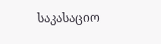საკასაციო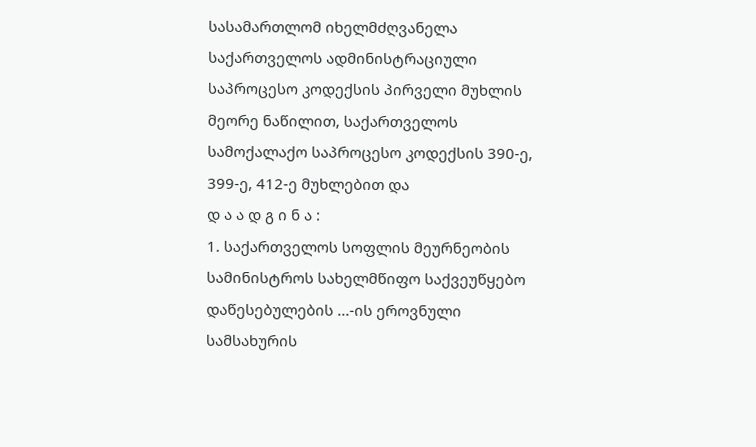სასამართლომ იხელმძღვანელა საქართველოს ადმინისტრაციული საპროცესო კოდექსის პირველი მუხლის მეორე ნაწილით, საქართველოს სამოქალაქო საპროცესო კოდექსის 390-ე, 399-ე, 412-ე მუხლებით და
დ ა ა დ გ ი ნ ა :
1. საქართველოს სოფლის მეურნეობის სამინისტროს სახელმწიფო საქვეუწყებო დაწესებულების ...-ის ეროვნული სამსახურის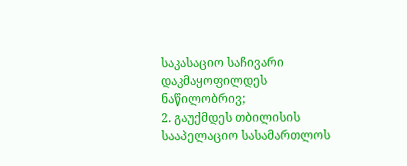საკასაციო საჩივარი დაკმაყოფილდეს ნაწილობრივ;
2. გაუქმდეს თბილისის სააპელაციო სასამართლოს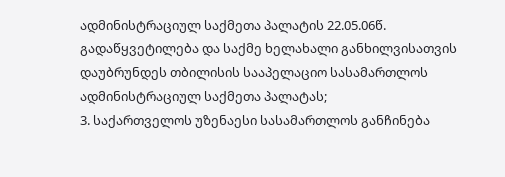ადმინისტრაციულ საქმეთა პალატის 22.05.06წ. გადაწყვეტილება და საქმე ხელახალი განხილვისათვის დაუბრუნდეს თბილისის სააპელაციო სასამართლოს ადმინისტრაციულ საქმეთა პალატას;
3. საქართველოს უზენაესი სასამართლოს განჩინება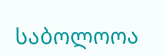საბოლოოა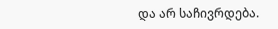და არ საჩივრდება.